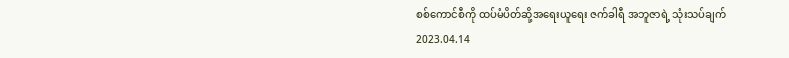စစ်ကောင်စီကို ထပ်မံပိတ်ဆို့အရေးယူရေး ဇက်ခါရီ အဘူဇာရဲ့ သုံးသပ်ချက်
2023.04.14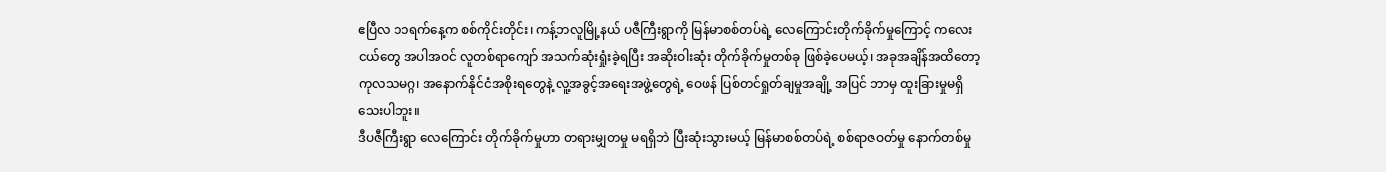ဧပြီလ ၁၁ရက်နေ့က စစ်ကိုင်းတိုင်း၊ ကန့်ဘလူမြို့နယ် ပဇီကြီးရွာကို မြန်မာစစ်တပ်ရဲ့ လေကြောင်းတိုက်ခိုက်မှုကြောင့် ကလေးငယ်တွေ အပါအဝင် လူတစ်ရာကျော် အသက်ဆုံးရှုံးခဲ့ရပြီး အဆိုးဝါးဆုံး တိုက်ခိုက်မှုတစ်ခု ဖြစ်ခဲ့ပေမယ့်၊ အခုအချိန်အထိတော့ ကုလသမဂ္ဂ၊ အနောက်နိုင်ငံအစိုးရတွေနဲ့ လူ့အခွင့်အရေးအဖွဲ့တွေရဲ့ ဝေဖန် ပြစ်တင်ရှုတ်ချမှုအချို့ အပြင် ဘာမှ ထူးခြားမှုမရှိသေးပါဘူး။
ဒီပဇီကြီးရွာ လေကြောင်း တိုက်ခိုက်မှုဟာ တရားမျှတမှု မရရှိဘဲ ပြီးဆုံးသွားမယ့် မြန်မာစစ်တပ်ရဲ့ စစ်ရာဇဝတ်မှု နောက်တစ်မှု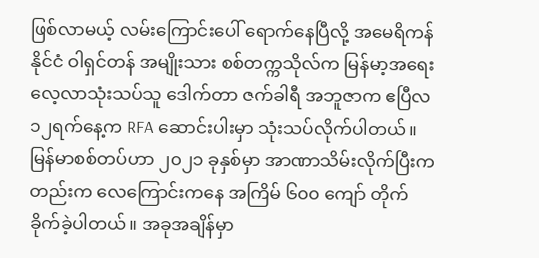ဖြစ်လာမယ့် လမ်းကြောင်းပေါ် ရောက်နေပြီလို့ အမေရိကန် နိုင်ငံ ဝါရှင်တန် အမျိုးသား စစ်တက္ကသိုလ်က မြန်မာ့အရေး လေ့လာသုံးသပ်သူ ဒေါက်တာ ဇက်ခါရီ အဘူဇာက ဧပြီလ ၁၂ရက်နေ့က RFA ဆောင်းပါးမှာ သုံးသပ်လိုက်ပါတယ်။
မြန်မာစစ်တပ်ဟာ ၂၀၂၁ ခုနှစ်မှာ အာဏာသိမ်းလိုက်ပြီးကတည်းက လေကြောင်းကနေ အကြိမ် ၆၀၀ ကျော် တိုက်ခိုက်ခဲ့ပါတယ်။ အခုအချိန်မှာ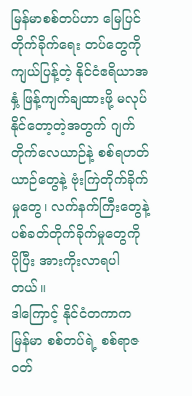မြန်မာစစ်တပ်ဟာ မြေပြင် တိုက်ခိုက်ရေး တပ်တွေကို ကျယ်ပြန့်တဲ့ နိုင်ငံဧရိယာအနှံ့ ဖြန့်ကျက်ချထားဖို့ မလုပ်နိုင်တော့တဲ့အတွက် ဂျက်တိုက်လေယာဉ်နဲ့ စစ်ရဟတ်ယာဉ်တွေနဲ့ ဗုံးကြဲတိုက်ခိုက်မှုတွေ၊ လက်နက်ကြီးတွေနဲ့ ပစ်ခတ်တိုက်ခိုက်မှုတွေကို ပိုပြီး အားကိုးလာရပါတယ်။
ဒါကြောင့် နိုင်ငံတကာက မြန်မာ စစ်တပ်ရဲ့ စစ်ရာဇဝတ်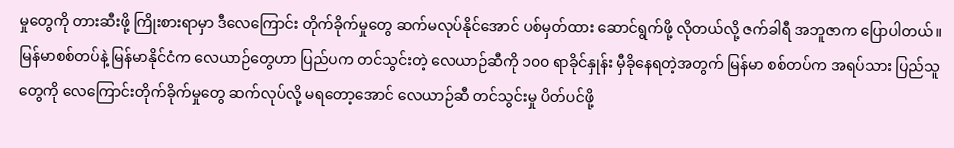မှုတွေကို တားဆီးဖို့ ကြိုးစားရာမှာ ဒီလေကြောင်း တိုက်ခိုက်မှုတွေ ဆက်မလုပ်နိုင်အောင် ပစ်မှတ်ထား ဆောင်ရွက်ဖို့ လိုတယ်လို့ ဇက်ခါရီ အဘူဇာက ပြောပါတယ်။
မြန်မာစစ်တပ်နဲ့ မြန်မာနိုင်ငံက လေယာဉ်တွေဟာ ပြည်ပက တင်သွင်းတဲ့ လေယာဉ်ဆီကို ၁၀၀ ရာခိုင်နှုန်း မှီခိုနေရတဲ့အတွက် မြန်မာ စစ်တပ်က အရပ်သား ပြည်သူတွေကို လေကြောင်းတိုက်ခိုက်မှုတွေ ဆက်လုပ်လို့ မရတော့အောင် လေယာဉ်ဆီ တင်သွင်းမှု ပိတ်ပင်ဖို့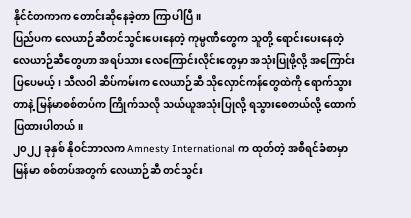နိုင်ငံတကာက တောင်းဆိုနေခဲ့တာ ကြာပါပြီ။
ပြည်ပက လေယာဉ်ဆီတင်သွင်းပေးနေတဲ့ ကုမ္ပဏီတွေက သူတို့ ရောင်းပေးနေတဲ့ လေယာဉ်ဆီတွေဟာ အရပ်သား လေကြောင်းလိုင်းတွေမှာ အသုံးပြုဖို့လို့ အကြောင်းပြပေမယ့်၊ သီလဝါ ဆိပ်ကမ်းက လေယာဉ်ဆီ သိုလှောင်ကန်တွေထဲကို ရောက်သွားတာနဲ့ မြန်မာစစ်တပ်က ကြိုက်သလို သယ်ယူအသုံးပြုလို့ ရသွားစေတယ်လို့ ထောက်ပြထားပါတယ်။
၂၀၂၂ ခုနှစ် နိုဝင်ဘာလက Amnesty International က ထုတ်တဲ့ အစီရင်ခံစာမှာ မြန်မာ စစ်တပ်အတွက် လေယာဉ်ဆီ တင်သွင်း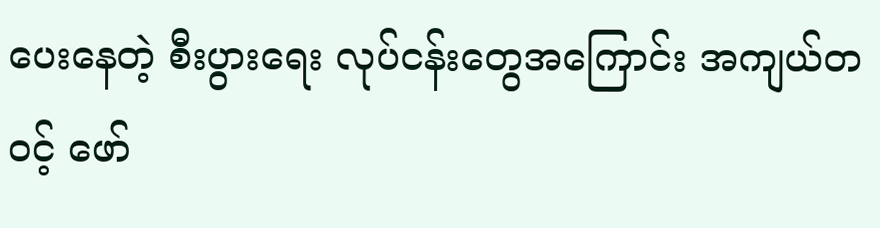ပေးနေတဲ့ စီးပွားရေး လုပ်ငန်းတွေအကြောင်း အကျယ်တဝင့် ဖော်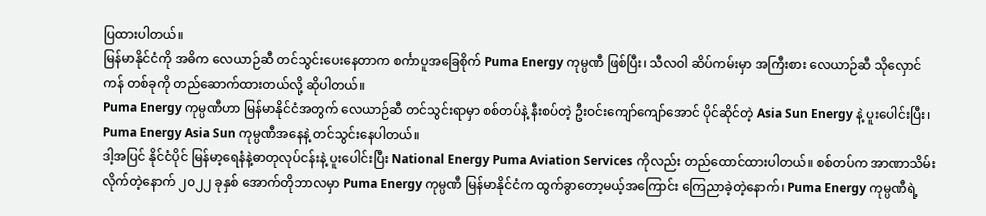ပြထားပါတယ်။
မြန်မာနိုင်ငံကို အဓိက လေယာဉ်ဆီ တင်သွင်းပေးနေတာက စင်္ကာပူအခြေစိုက် Puma Energy ကုမ္ပဏီ ဖြစ်ပြီး၊ သီလဝါ ဆိပ်ကမ်းမှာ အကြီးစား လေယာဉ်ဆီ သိုလှောင်ကန် တစ်ခုကို တည်ဆောက်ထားတယ်လို့ ဆိုပါတယ်။
Puma Energy ကုမ္ပဏီဟာ မြန်မာနိုင်ငံအတွက် လေယာဉ်ဆီ တင်သွင်းရာမှာ စစ်တပ်နဲ့ နီးစပ်တဲ့ ဦးဝင်းကျော်ကျော်အောင် ပိုင်ဆိုင်တဲ့ Asia Sun Energy နဲ့ ပူးပေါင်းပြီး၊ Puma Energy Asia Sun ကုမ္ပဏီအနေနဲ့ တင်သွင်းနေပါတယ်။
ဒါ့အပြင် နိုင်ငံပိုင် မြန်မာ့ရေနံနဲ့ဓာတုလုပ်ငန်းနဲ့ ပူးပေါင်းပြီး National Energy Puma Aviation Services ကိုလည်း တည်ထောင်ထားပါတယ်။ စစ်တပ်က အာဏာသိမ်းလိုက်တဲ့နောက် ၂၀၂၂ ခုနှစ် အောက်တိုဘာလမှာ Puma Energy ကုမ္ပဏီ မြန်မာနိုင်ငံက ထွက်ခွာတော့မယ့်အကြောင်း ကြေညာခဲ့တဲ့နောက်၊ Puma Energy ကုမ္ပဏီရဲ့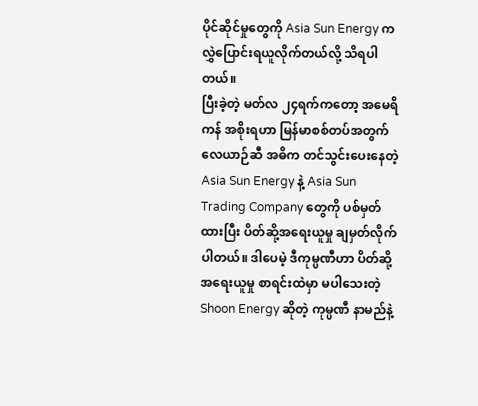ပိုင်ဆိုင်မှုတွေကို Asia Sun Energy က လွှဲပြောင်းရယူလိုက်တယ်လို့ သိရပါတယ်။
ပြီးခဲ့တဲ့ မတ်လ ၂၄ရက်ကတော့ အမေရိကန် အစိုးရဟာ မြန်မာစစ်တပ်အတွက် လေယာဉ်ဆီ အဓိက တင်သွင်းပေးနေတဲ့ Asia Sun Energy နဲ့ Asia Sun Trading Company တွေကို ပစ်မှတ်ထားပြီး ပိတ်ဆို့အရေးယူမှု ချမှတ်လိုက်ပါတယ်။ ဒါပေမဲ့ ဒီကုမ္ပဏီဟာ ပိတ်ဆို့အရေးယူမှု စာရင်းထဲမှာ မပါသေးတဲ့ Shoon Energy ဆိုတဲ့ ကုမ္ပဏီ နာမည်နဲ့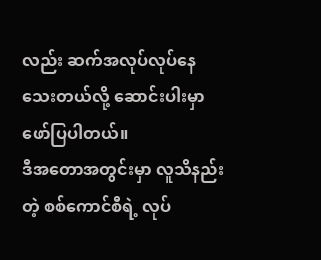လည်း ဆက်အလုပ်လုပ်နေသေးတယ်လို့ ဆောင်းပါးမှာ ဖော်ပြပါတယ်။
ဒီအတောအတွင်းမှာ လူသိနည်းတဲ့ စစ်ကောင်စီရဲ့ လုပ်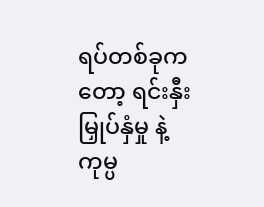ရပ်တစ်ခုကတော့ ရင်းနှီးမြှုပ်နှံမှု နဲ့ ကုမ္ပ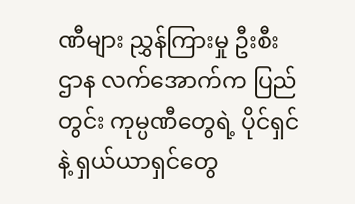ဏီများ ညွှန်ကြားမှု ဦးစီးဌာန လက်အောက်က ပြည်တွင်း ကုမ္ပဏီတွေရဲ့ ပိုင်ရှင် နဲ့ ရှယ်ယာရှင်တွေ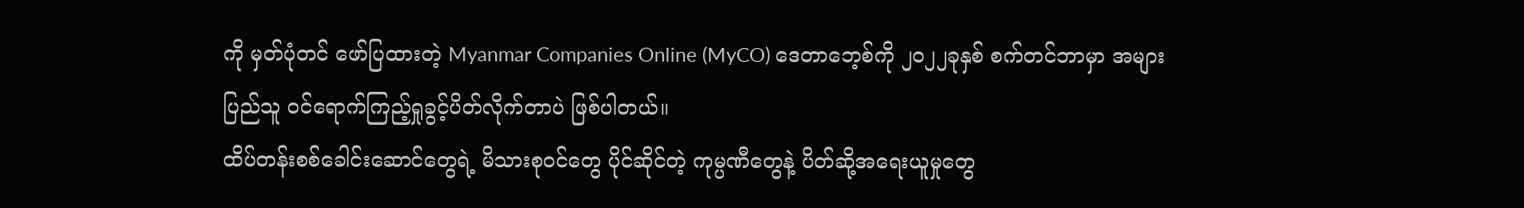ကို မှတ်ပုံတင် ဖော်ပြထားတဲ့ Myanmar Companies Online (MyCO) ဒေတာဘေ့စ်ကို ၂၀၂၂ခုနှစ် စက်တင်ဘာမှာ အများပြည်သူ ဝင်ရောက်ကြည့်ရှုခွင့်ပိတ်လိုက်တာပဲ ဖြစ်ပါတယ်။
ထိပ်တန်းစစ်ခေါင်းဆောင်တွေရဲ့ မိသားစုဝင်တွေ ပိုင်ဆိုင်တဲ့ ကုမ္ပဏီတွေနဲ့ ပိတ်ဆို့အရေးယူမှုတွေ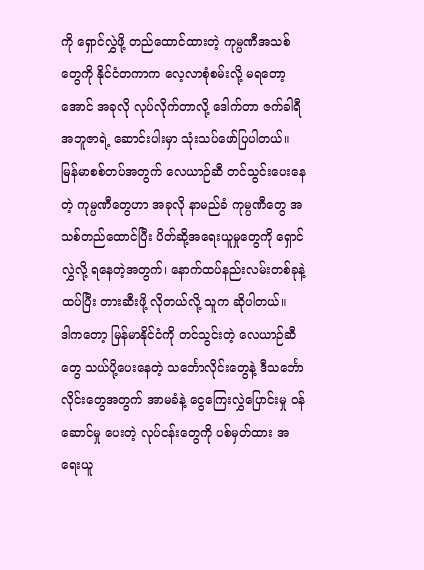ကို ရှောင်လွှဲဖို့ တည်ထောင်ထားတဲ့ ကုမ္ပဏီအသစ်တွေကို နိုင်ငံတကာက လေ့လာစုံစမ်းလို့ မရတော့အောင် အခုလို လုပ်လိုက်တာလို့ ဒေါက်တာ ဇက်ခါရီ အဘူဇာရဲ့ ဆောင်းပါးမှာ သုံးသပ်ဖော်ပြပါတယ်။
မြန်မာစစ်တပ်အတွက် လေယာဉ်ဆီ တင်သွင်းပေးနေတဲ့ ကုမ္ပဏီတွေဟာ အခုလို နာမည်ခံ ကုမ္ပဏီတွေ အသစ်တည်ထောင်ပြီး ပိတ်ဆို့အရေးယူမှုတွေကို ရှောင်လွှဲလို့ ရနေတဲ့အတွက်၊ နောက်ထပ်နည်းလမ်းတစ်ခုနဲ့ ထပ်ပြီး တားဆီးဖို့ လိုတယ်လို့ သူက ဆိုပါတယ်။
ဒါကတော့ မြန်မာနိုင်ငံကို တင်သွင်းတဲ့ လေယာဉ်ဆီတွေ သယ်ပို့ပေးနေတဲ့ သင်္ဘောလိုင်းတွေနဲ့ ဒီသင်္ဘောလိုင်းတွေအတွက် အာမခံနဲ့ ငွေကြေးလွှဲပြောင်းမှု ဝန်ဆောင်မှု ပေးတဲ့ လုပ်ငန်းတွေကို ပစ်မှတ်ထား အရေးယူ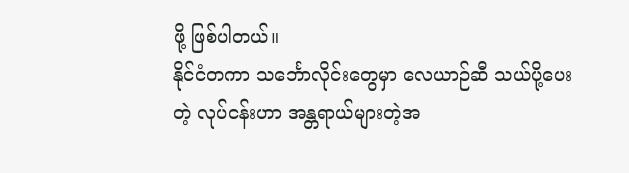ဖို့ ဖြစ်ပါတယ်။
နိုင်ငံတကာ သင်္ဘောလိုင်းတွေမှာ လေယာဉ်ဆီ သယ်ပို့ပေးတဲ့ လုပ်ငန်းဟာ အန္တရာယ်များတဲ့အ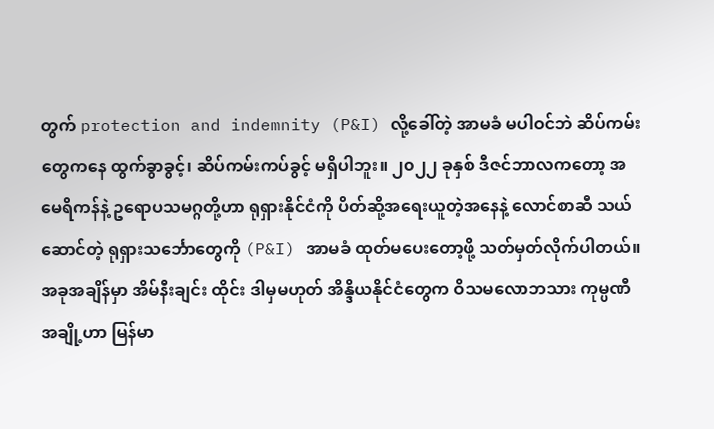တွက် protection and indemnity (P&I) လို့ခေါ်တဲ့ အာမခံ မပါဝင်ဘဲ ဆိပ်ကမ်းတွေကနေ ထွက်ခွာခွင့်၊ ဆိပ်ကမ်းကပ်ခွင့် မရှိပါဘူး။ ၂၀၂၂ ခုနှစ် ဒီဇင်ဘာလကတော့ အမေရိကန်နဲ့ ဥရောပသမဂ္ဂတို့ဟာ ရုရှားနိုင်ငံကို ပိတ်ဆို့အရေးယူတဲ့အနေနဲ့ လောင်စာဆီ သယ်ဆောင်တဲ့ ရုရှားသင်္ဘောတွေကို (P&I) အာမခံ ထုတ်မပေးတော့ဖို့ သတ်မှတ်လိုက်ပါတယ်။
အခုအချိန်မှာ အိမ်နီးချင်း ထိုင်း ဒါမှမဟုတ် အိန္ဒိယနိုင်ငံတွေက ဝိသမလောဘသား ကုမ္ပဏီအချို့ဟာ မြန်မာ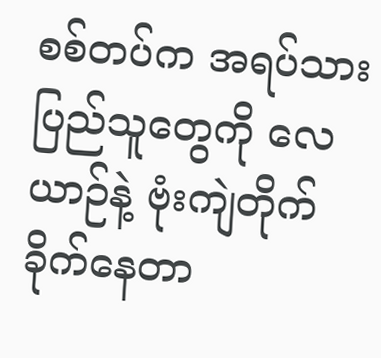စစ်တပ်က အရပ်သား ပြည်သူတွေကို လေယာဉ်နဲ့ ဗုံးကျဲတိုက်ခိုက်နေတာ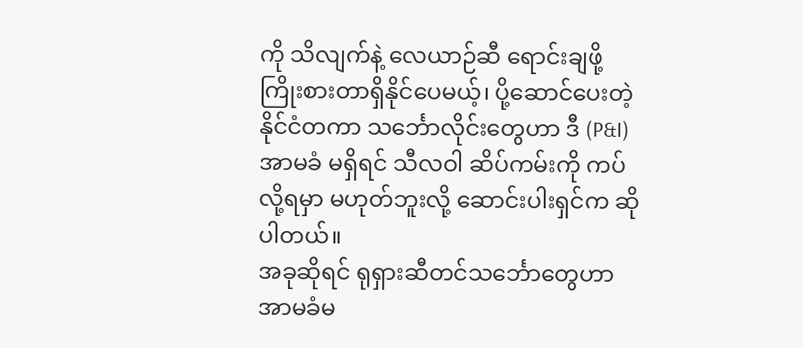ကို သိလျက်နဲ့ လေယာဉ်ဆီ ရောင်းချဖို့ ကြိုးစားတာရှိနိုင်ပေမယ့်၊ ပို့ဆောင်ပေးတဲ့ နိုင်ငံတကာ သင်္ဘောလိုင်းတွေဟာ ဒီ (P&I) အာမခံ မရှိရင် သီလဝါ ဆိပ်ကမ်းကို ကပ်လို့ရမှာ မဟုတ်ဘူးလို့ ဆောင်းပါးရှင်က ဆိုပါတယ်။
အခုဆိုရင် ရုရှားဆီတင်သင်္ဘောတွေဟာ အာမခံမ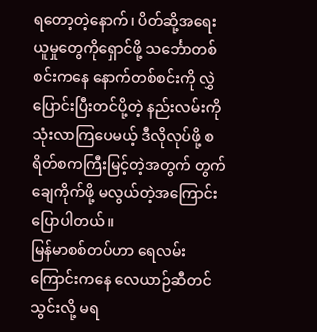ရတော့တဲ့နောက်၊ ပိတ်ဆို့အရေးယူမှုတွေကိုရှောင်ဖို့ သင်္ဘောတစ်စင်းကနေ နောက်တစ်စင်းကို လွှဲပြောင်းပြီးတင်ပို့တဲ့ နည်းလမ်းကို သုံးလာကြပေမယ့် ဒီလိုလုပ်ဖို့ စရိတ်စကကြီးမြင့်တဲ့အတွက် တွက်ချေကိုက်ဖို့ မလွယ်တဲ့အကြောင်း ပြောပါတယ်။
မြန်မာစစ်တပ်ဟာ ရေလမ်းကြောင်းကနေ လေယာဉ်ဆီတင်သွင်းလို့ မရ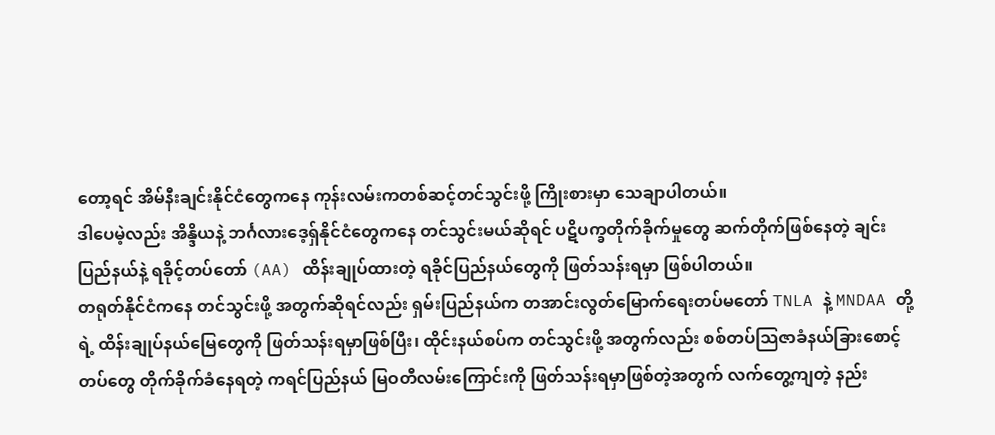တော့ရင် အိမ်နီးချင်းနိုင်ငံတွေကနေ ကုန်းလမ်းကတစ်ဆင့်တင်သွင်းဖို့ ကြိုးစားမှာ သေချာပါတယ်။
ဒါပေမဲ့လည်း အိန္ဒိယနဲ့ ဘင်္ဂလားဒေ့ရှ်နိုင်ငံတွေကနေ တင်သွင်းမယ်ဆိုရင် ပဋိပက္ခတိုက်ခိုက်မှုတွေ ဆက်တိုက်ဖြစ်နေတဲ့ ချင်းပြည်နယ်နဲ့ ရခိုင့်တပ်တော် (AA) ထိန်းချုပ်ထားတဲ့ ရခိုင်ပြည်နယ်တွေကို ဖြတ်သန်းရမှာ ဖြစ်ပါတယ်။
တရုတ်နိုင်ငံကနေ တင်သွင်းဖို့ အတွက်ဆိုရင်လည်း ရှမ်းပြည်နယ်က တအာင်းလွတ်မြောက်ရေးတပ်မတော် TNLA နဲ့ MNDAA တို့ရဲ့ ထိန်းချုပ်နယ်မြေတွေကို ဖြတ်သန်းရမှာဖြစ်ပြီး၊ ထိုင်းနယ်စပ်က တင်သွင်းဖို့ အတွက်လည်း စစ်တပ်သြဇာခံနယ်ခြားစောင့်တပ်တွေ တိုက်ခိုက်ခံနေရတဲ့ ကရင်ပြည်နယ် မြဝတီလမ်းကြောင်းကို ဖြတ်သန်းရမှာဖြစ်တဲ့အတွက် လက်တွေ့ကျတဲ့ နည်း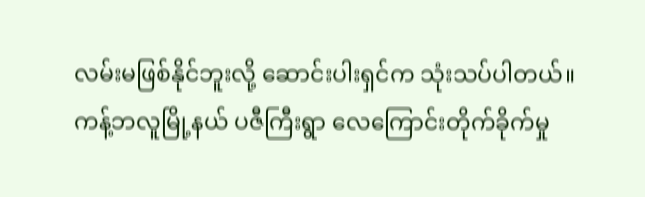လမ်းမဖြစ်နိုင်ဘူးလို့ ဆောင်းပါးရှင်က သုံးသပ်ပါတယ်။
ကန့်ဘလူမြို့နယ် ပဇီကြီးရွာ လေကြောင်းတိုက်ခိုက်မှု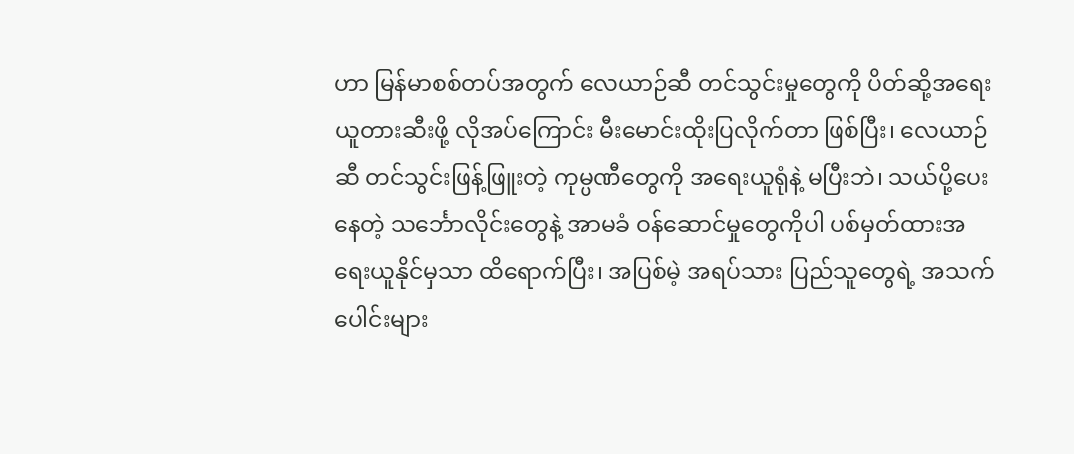ဟာ မြန်မာစစ်တပ်အတွက် လေယာဉ်ဆီ တင်သွင်းမှုတွေကို ပိတ်ဆို့အရေးယူတားဆီးဖို့ လိုအပ်ကြောင်း မီးမောင်းထိုးပြလိုက်တာ ဖြစ်ပြီး၊ လေယာဉ်ဆီ တင်သွင်းဖြန့်ဖြူးတဲ့ ကုမ္ပဏီတွေကို အရေးယူရုံနဲ့ မပြီးဘဲ၊ သယ်ပို့ပေးနေတဲ့ သင်္ဘောလိုင်းတွေနဲ့ အာမခံ ဝန်ဆောင်မှုတွေကိုပါ ပစ်မှတ်ထားအရေးယူနိုင်မှသာ ထိရောက်ပြီး၊ အပြစ်မဲ့ အရပ်သား ပြည်သူတွေရဲ့ အသက်ပေါင်းများ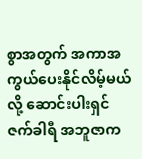စွာအတွက် အကာအကွယ်ပေးနိုင်လိမ့်မယ်လို့ ဆောင်းပါးရှင် ဇက်ခါရီ အဘူဇာက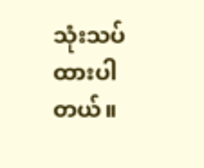သုံးသပ်ထားပါတယ်။